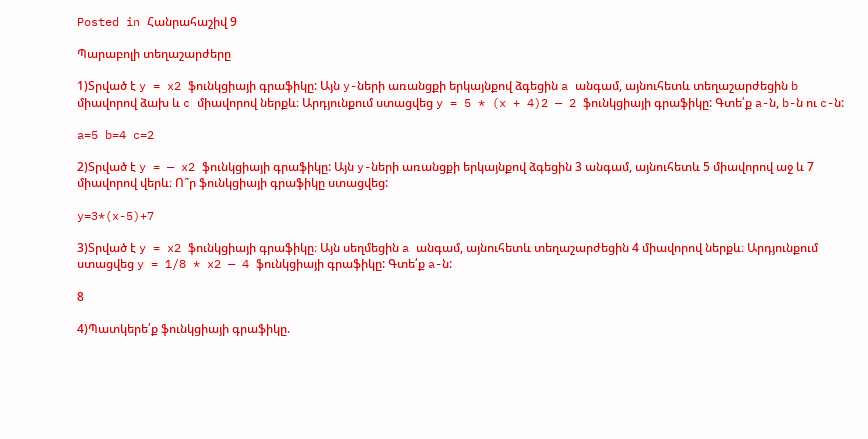Posted in Հանրահաշիվ 9

Պարաբոլի տեղաշարժերը

1)Տրված է y = x2 ֆունկցիայի գրաֆիկը: Այն y-ների առանցքի երկայնքով ձգեցին a անգամ, այնուհետև տեղաշարժեցին b միավորով ձախ և c միավորով ներքև։ Արդյունքում ստացվեց y = 5 * (x + 4)2 — 2 ֆունկցիայի գրաֆիկը: Գտե՛ք a-ն, b-ն ու c-ն:

a=5 b=4 c=2

2)Տրված է y = — x2 ֆունկցիայի գրաֆիկը: Այն y-ների առանցքի երկայնքով ձգեցին 3 անգամ, այնուհետև 5 միավորով աջ և 7 միավորով վերև։ Ո՞ր ֆունկցիայի գրաֆիկը ստացվեց:

y=3*(x-5)+7

3)Տրված է y = x2 ֆունկցիայի գրաֆիկը։ Այն սեղմեցին a անգամ, այնուհետև տեղաշարժեցին 4 միավորով ներքև։ Արդյունքում ստացվեց y = 1/8 * x2 — 4 ֆունկցիայի գրաֆիկը: Գտե՛ք a-ն:

8

4)Պատկերե՛ք ֆունկցիայի գրաֆիկը.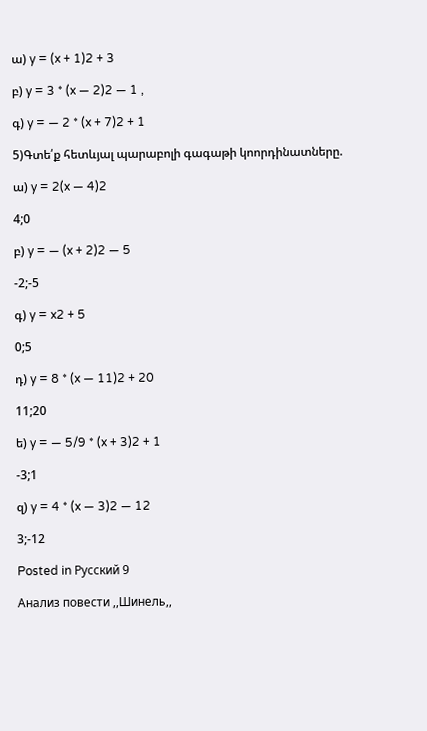ա) y = (x + 1)2 + 3

բ) y = 3 * (x — 2)2 — 1 ,

գ) y = — 2 * (x + 7)2 + 1

5)Գտե՛ք հետևյալ պարաբոլի գագաթի կոորդինատները.

ա) y = 2(x — 4)2

4;0

բ) y = — (x + 2)2 — 5

-2;-5

գ) y = x2 + 5

0;5

դ) y = 8 * (x — 11)2 + 20

11;20

ե) y = — 5/9 * (x + 3)2 + 1

-3;1

զ) y = 4 * (x — 3)2 — 12

3;-12

Posted in Русский 9

Анализ повести ,,Шинель,,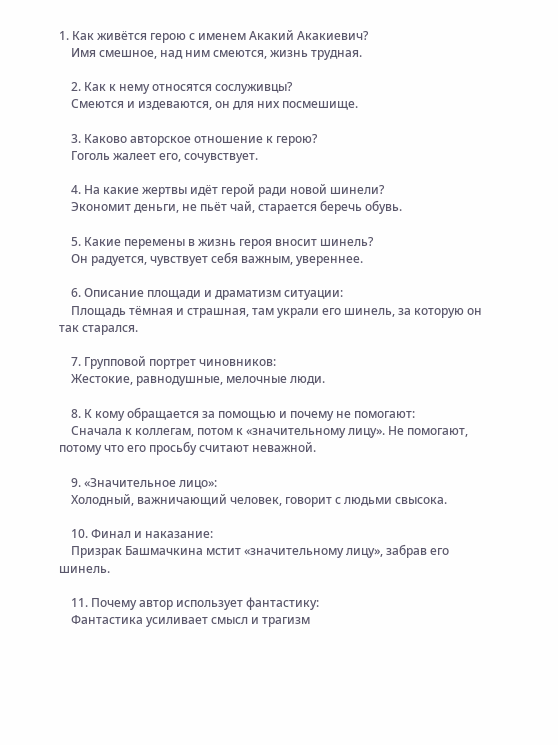1. Как живётся герою с именем Акакий Акакиевич?
    Имя смешное, над ним смеются, жизнь трудная.

    2. Как к нему относятся сослуживцы?
    Смеются и издеваются, он для них посмешище.

    3. Каково авторское отношение к герою?
    Гоголь жалеет его, сочувствует.

    4. На какие жертвы идёт герой ради новой шинели?
    Экономит деньги, не пьёт чай, старается беречь обувь.

    5. Какие перемены в жизнь героя вносит шинель?
    Он радуется, чувствует себя важным, увереннее.

    6. Описание площади и драматизм ситуации:
    Площадь тёмная и страшная, там украли его шинель, за которую он так старался.

    7. Групповой портрет чиновников:
    Жестокие, равнодушные, мелочные люди.

    8. К кому обращается за помощью и почему не помогают:
    Сначала к коллегам, потом к «значительному лицу». Не помогают, потому что его просьбу считают неважной.

    9. «Значительное лицо»:
    Холодный, важничающий человек, говорит с людьми свысока.

    10. Финал и наказание:
    Призрак Башмачкина мстит «значительному лицу», забрав его шинель.

    11. Почему автор использует фантастику:
    Фантастика усиливает смысл и трагизм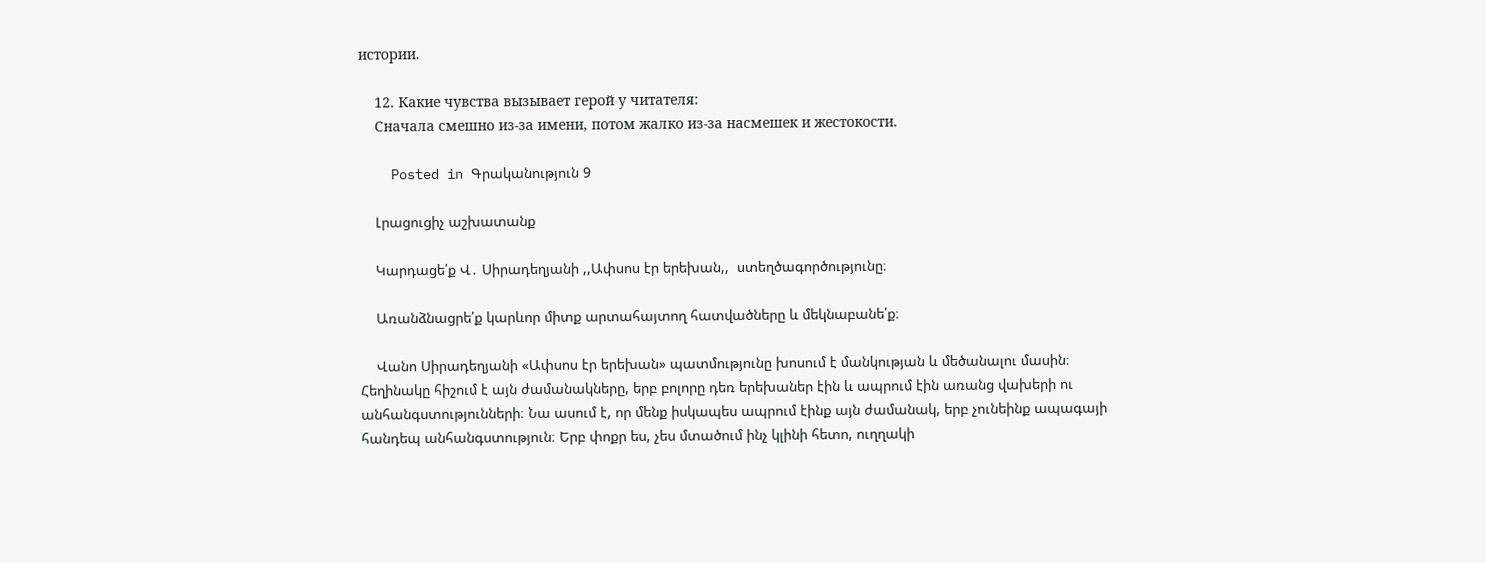истории.

    12. Какие чувства вызывает герой у читателя:
    Сначала смешно из-за имени, потом жалко из-за насмешек и жестокости.

    Posted in Գրականություն 9

    Լրացուցիչ աշխատանք

    Կարդացե՛ք Վ․ Սիրադեղյանի ,,Ափսոս էր երեխան,,  ստեղծագործությունը։

    Առանձնացրե՛ք կարևոր միտք արտահայտող հատվածները և մեկնաբանե՛ք։

    Վանո Սիրադեղյանի «Ափսոս էր երեխան» պատմությունը խոսում է մանկության և մեծանալու մասին։ Հեղինակը հիշում է այն ժամանակները, երբ բոլորը դեռ երեխաներ էին և ապրում էին առանց վախերի ու անհանգստությունների։ Նա ասում է, որ մենք իսկապես ապրում էինք այն ժամանակ, երբ չունեինք ապագայի հանդեպ անհանգստություն։ Երբ փոքր ես, չես մտածում ինչ կլինի հետո, ուղղակի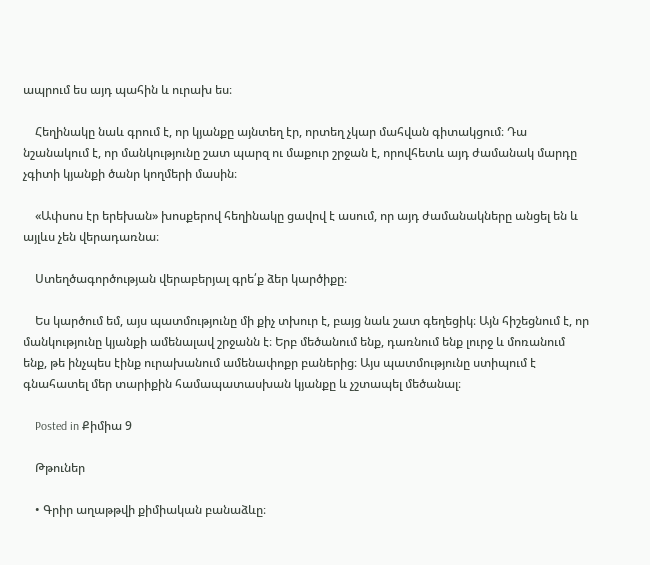ապրում ես այդ պահին և ուրախ ես։

    Հեղինակը նաև գրում է, որ կյանքը այնտեղ էր, որտեղ չկար մահվան գիտակցում։ Դա նշանակում է, որ մանկությունը շատ պարզ ու մաքուր շրջան է, որովհետև այդ ժամանակ մարդը չգիտի կյանքի ծանր կողմերի մասին։

    «Ափսոս էր երեխան» խոսքերով հեղինակը ցավով է ասում, որ այդ ժամանակները անցել են և այլևս չեն վերադառնա։

    Ստեղծագործության վերաբերյալ գրե՛ք ձեր կարծիքը։

    Ես կարծում եմ, այս պատմությունը մի քիչ տխուր է, բայց նաև շատ գեղեցիկ։ Այն հիշեցնում է, որ մանկությունը կյանքի ամենալավ շրջանն է։ Երբ մեծանում ենք, դառնում ենք լուրջ և մոռանում ենք, թե ինչպես էինք ուրախանում ամենափոքր բաներից։ Այս պատմությունը ստիպում է գնահատել մեր տարիքին համապատասխան կյանքը և չշտապել մեծանալ։

    Posted in Քիմիա 9

    Թթուներ

    • Գրիր աղաթթվի քիմիական բանաձևը։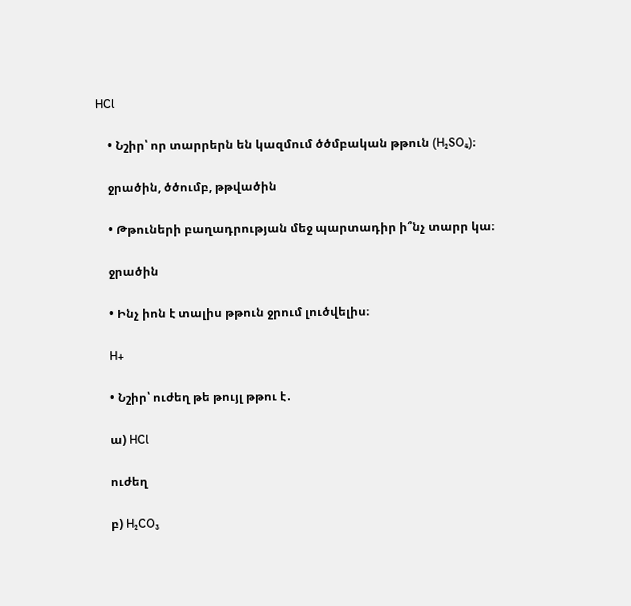HCl

    • Նշիր՝ որ տարրերն են կազմում ծծմբական թթուն (H₂SO₄)։

    ջրածին, ծծումբ, թթվածին

    • Թթուների բաղադրության մեջ պարտադիր ի՞նչ տարր կա։

    ջրածին

    • Ինչ իոն է տալիս թթուն ջրում լուծվելիս։

    H+

    • Նշիր՝ ուժեղ թե թույլ թթու է․

    ա) HCl

    ուժեղ

    բ) H₂CO₃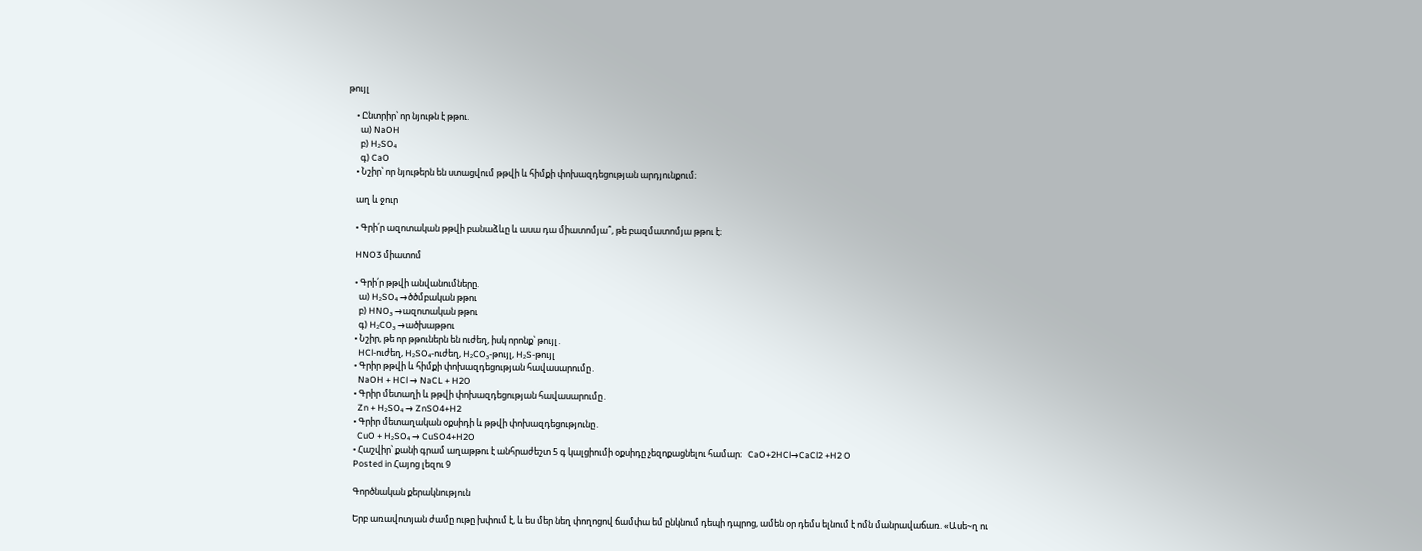թույլ

    • Ընտրիր՝ որ նյութն է թթու.
      ա) NaOH
      բ) H₂SO₄
      գ) CaO
    • Նշիր՝ որ նյութերն են ստացվում թթվի և հիմքի փոխազդեցության արդյունքում։

    աղ և ջուր

    • Գրի՛ր ազոտական թթվի բանաձևը և ասա դա միատոմյա՞, թե բազմատոմյա թթու է։

    HNO3 միատոմ

    • Գրի՛ր թթվի անվանումները.
      ա) H₂SO₄ →ծծմբական թթու
      բ) HNO₃ →ազոտական թթու
      գ) H₂CO₃ →ածխաթթու
    • Նշիր, թե որ թթուներն են ուժեղ, իսկ որոնք՝ թույլ․
      HCl-ուժեղ, H₂SO₄-ուժեղ, H₂CO₃-թույլ, H₂S-թույլ
    • Գրիր թթվի և հիմքի փոխազդեցության հավասարումը․
      NaOH + HCl → NaCL + H2O
    • Գրիր մետաղի և թթվի փոխազդեցության հավասարումը․
      Zn + H₂SO₄ → ZnSO4+H2
    • Գրիր մետաղական օքսիդի և թթվի փոխազդեցությունը․
      CuO + H₂SO₄ → CuSO4+H2O
    • Հաշվիր՝ քանի գրամ աղաթթու է անհրաժեշտ 5 գ կալցիումի օքսիդը չեզոքացնելու համար։   CaO+2HCl→CaCl2 +H2 O
    Posted in Հայոց լեզու 9

    Գործնական քերակնություն

    Երբ առավոտյան ժամը ութը խփում է, և ես մեր նեղ փողոցով ճամփա եմ ընկնում դեպի դպրոց, ամեն օր դեմս ելնում է ոմն մանրավաճառ. «Ասե~ղ ու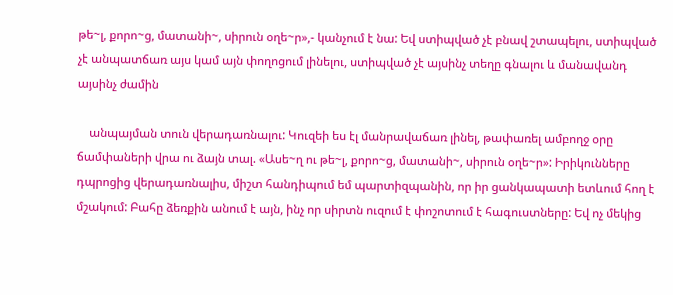թե~լ, քորո~ց, մատանի~, սիրուն օղե~ր»,- կանչում է նա: Եվ ստիպված չէ բնավ շտապելու, ստիպված չէ անպատճառ այս կամ այն փողոցում լինելու, ստիպված չէ այսինչ տեղը գնալու և մանավանդ այսինչ ժամին

    անպայման տուն վերադառնալու: Կուզեի ես էլ մանրավաճառ լինել, թափառել ամբողջ օրը ճամփաների վրա ու ձայն տալ. «Ասե~ղ ու թե~լ, քորո~ց, մատանի~, սիրուն օղե~ր»: Իրիկունները դպրոցից վերադառնալիս, միշտ հանդիպում եմ պարտիզպանին, որ իր ցանկապատի ետևում հող է մշակում: Բահը ձեռքին անում է այն, ինչ որ սիրտն ուզում է փոշոտում է հագուստները: Եվ ոչ մեկից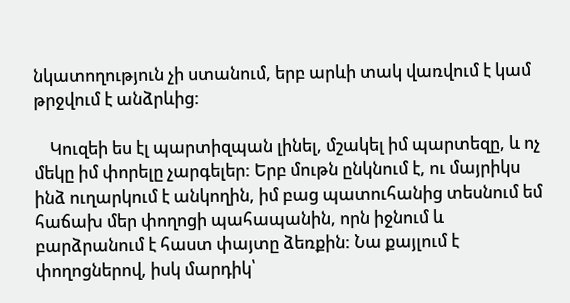նկատողություն չի ստանում, երբ արևի տակ վառվում է կամ թրջվում է անձրևից:

    Կուզեի ես էլ պարտիզպան լինել, մշակել իմ պարտեզը, և ոչ մեկը իմ փորելը չարգելեր: Երբ մութն ընկնում է, ու մայրիկս ինձ ուղարկում է անկողին, իմ բաց պատուհանից տեսնում եմ հաճախ մեր փողոցի պահապանին, որն իջնում և բարձրանում է հաստ փայտը ձեռքին: Նա քայլում է փողոցներով, իսկ մարդիկ՝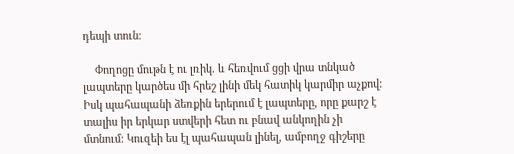դեպի տուն։

    Փողոցը մութն է ու լռիկ. և հեռվում ցցի վրա տնկած լապտերը կարծես մի հրեշ լինի մեկ հատիկ կարմիր աչքով: Իսկ պահապանի ձեռքին երերում է լապտերը, որը քարշ է տալիս իր երկար ստվերի հետ ու բնավ անկողին չի մտնում: Կուզեի ես էլ պահապան լինել, ամբողջ գիշերը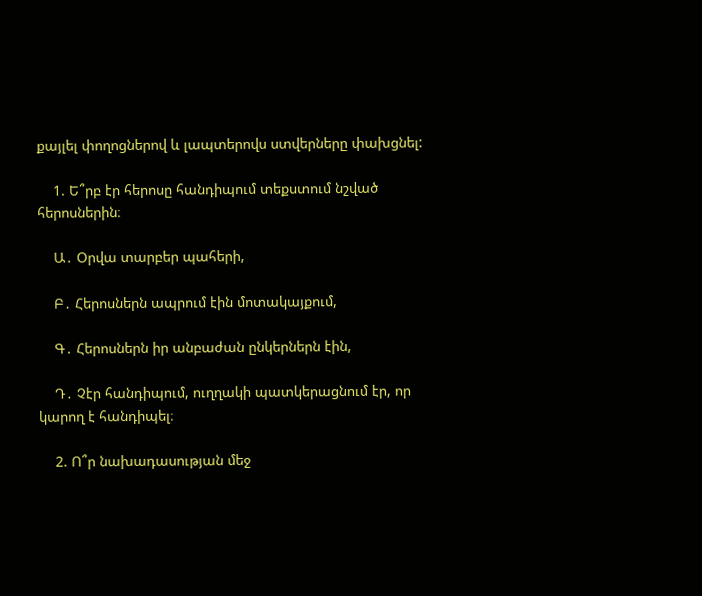քայլել փողոցներով և լապտերովս ստվերները փախցնել:

    1. Ե՞րբ էր հերոսը հանդիպում տեքստում նշված հերոսներին։

    Ա․ Օրվա տարբեր պահերի,

    Բ․ Հերոսներն ապրում էին մոտակայքում,

    Գ․ Հերոսներն իր անբաժան ընկերներն էին,

    Դ․ Չէր հանդիպում, ուղղակի պատկերացնում էր, որ կարող է հանդիպել։

    2. Ո՞ր նախադասության մեջ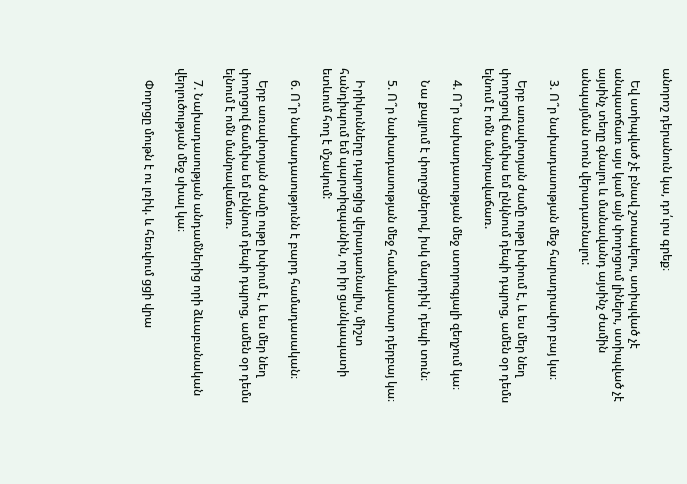անորոշ դերանուն կա, դո՛ւրս գրեք։

    Եվ ստիպված չէ բնավ շտապելու, ստիպված չէ անպատճառ այս կամ այն փողոցում լինելու, ստիպված չէ այսինչ տեղը գնալու և մանավանդ այսինչ ժամին անպայման տուն վերադառնալու:

    3. Ո՞ր նախադասության մեջ հարադրավոր բայ կա։

    Երբ առավոտյան ժամը ութը խփում է, և ես մեր նեղ փողոցով ճամփա եմ ընկնում դեպի դպրոց, ամեն օր դեմս ելնում է ոմն մանրավաճառ.

    4. Ո՞ր նախադասության մեջ ստորոգյալի զեղչում կա։

    Նա քայլում է փողոցներով, իսկ մարդիկ՝ դեպի տուն։

    5. Ո՞ր նախադասության մեջ համակատար դերբայ կա։

    Իրիկունները դպրոցից վերադառնալիս, միշտ հանդիպում եմ պարտիզպանին, որ իր ցանկապատի ետևում հող է մշակում:

    6. Ո՞ր նախադասությունն է բարդ համադասական։

    Երբ առավոտյան ժամը ութը խփում է, և ես մեր նեղ փողոցով ճամփա եմ ընկնում դեպի դպրոց, ամեն օր դեմս ելնում է ոմն մանրավաճառ.

    7. Նախադասության անդամներից որի ձևաբանական վերլուծության մեջ սխալ կա։

    Փողոցը մութն է ու լռիկ. և հեռվում ցցի վրա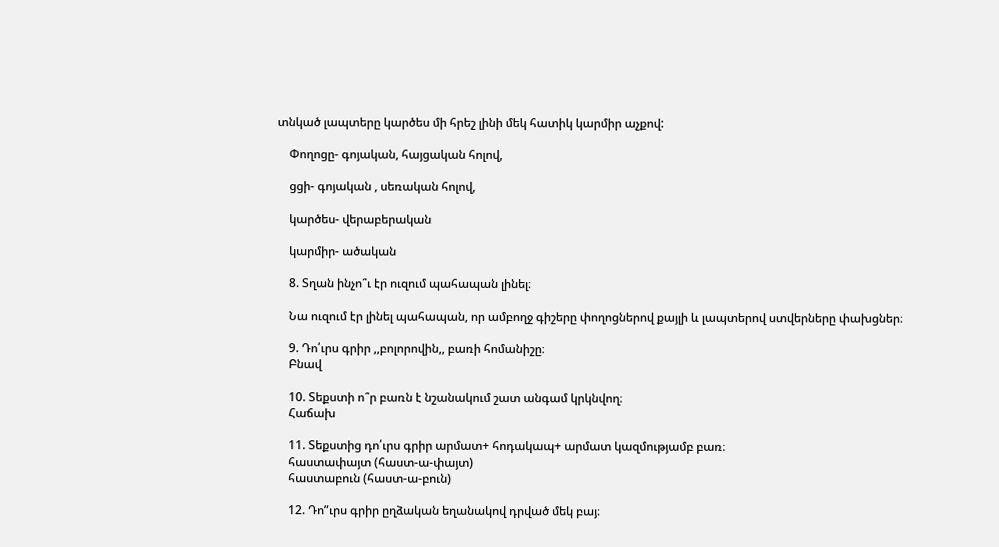տնկած լապտերը կարծես մի հրեշ լինի մեկ հատիկ կարմիր աչքով:

    Փողոցը- գոյական, հայցական հոլով,

    ցցի- գոյական , սեռական հոլով,

    կարծես- վերաբերական

    կարմիր- ածական

    8. Տղան ինչո՞ւ էր ուզում պահապան լինել։

    Նա ուզում էր լինել պահապան, որ ամբողջ գիշերը փողոցներով քայլի և լապտերով ստվերները փախցներ։

    9. Դո՛ւրս գրիր ,,բոլորովին,, բառի հոմանիշը։
    Բնավ

    10. Տեքստի ո՞ր բառն է նշանակում շատ անգամ կրկնվող։
    Հաճախ

    11. Տեքստից դո՛ւրս գրիր արմատ+ հոդակապ+ արմատ կազմությամբ բառ։
    հաստափայտ (հաստ-ա-փայտ)
    հաստաբուն (հաստ-ա-բուն)

    12. Դո”ւրս գրիր ըղձական եղանակով դրված մեկ բայ։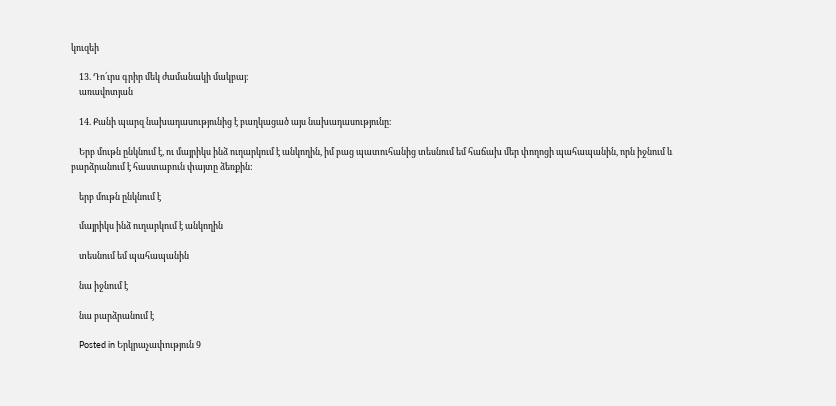կուզեի

    13. Դո՛ւրս գրիր մեկ ժամանակի մակբայ։
    առավոտյան

    14. Քանի պարզ նախադասությունից է բաղկացած այս նախադասությունը։

    Երբ մութն ընկնում է, ու մայրիկս ինձ ուղարկում է անկողին, իմ բաց պատուհանից տեսնում եմ հաճախ մեր փողոցի պահապանին, որն իջնում և բարձրանում է հաստաբուն փայտը ձեռքին:

    երբ մութն ընկնում է

    մայրիկս ինձ ուղարկում է անկողին

    տեսնում եմ պահապանին

    նա իջնում է

    նա բարձրանում է

    Posted in Երկրաչափություն 9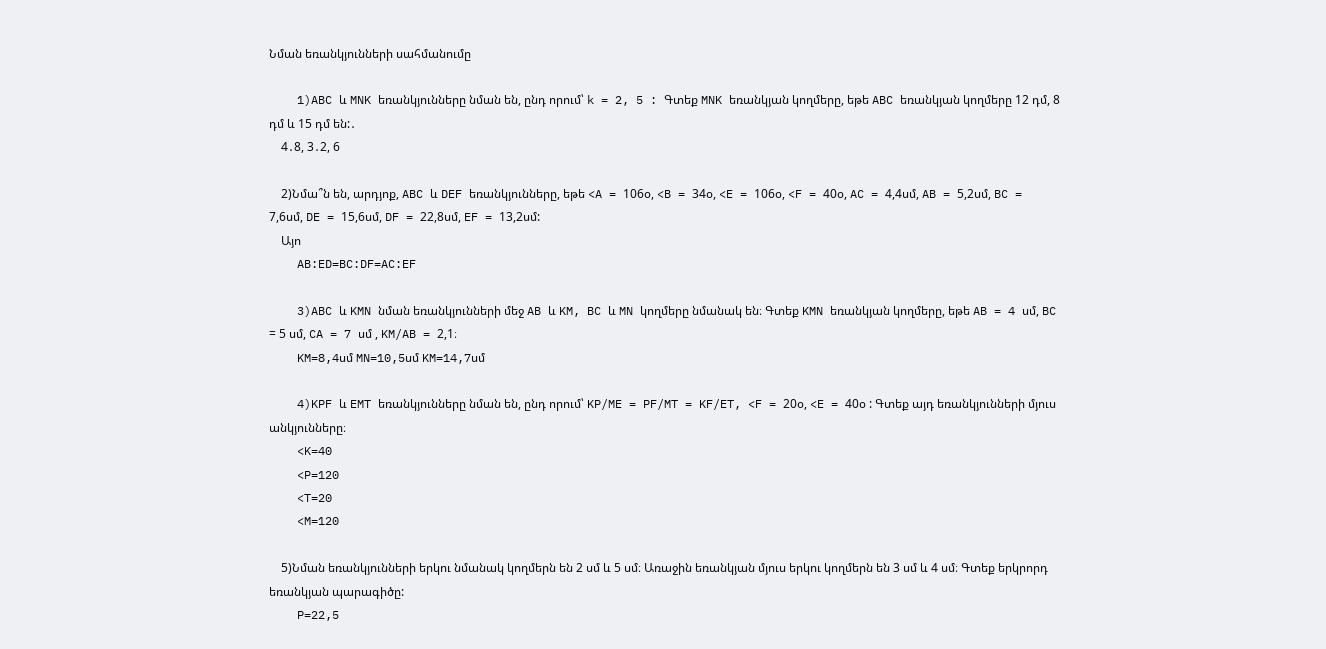Նման եռանկյունների սահմանումը

    1)ABC և MNK եռանկյունները նման են, ընդ որում՝ k = 2, 5 : Գտեք MNK եռանկյան կողմերը, եթե ABC եռանկյան կողմերը 12 դմ, 8 դմ և 15 դմ են:․
    4․8, 3․2, 6

    2)Նմա՞ն են, արդյոք, ABC և DEF եռանկյունները, եթե <A = 106օ, <B = 34օ, <E = 106օ, <F = 40օ, AC = 4,4սմ, AB = 5,2սմ, BC = 7,6սմ, DE = 15,6սմ, DF = 22,8սմ, EF = 13,2սմ:
    Այո
    AB:ED=BC:DF=AC:EF

    3)ABC և KMN նման եռանկյունների մեջ AB և KM, BC և MN կողմերը նմանակ են։ Գտեք KMN եռանկյան կողմերը, եթե AB = 4 սմ, BC = 5 սմ, CA = 7 սմ , KM/AB = 2,1։
    KM=8,4սմ MN=10,5սմ KM=14,7սմ

    4)KPF և EMT եռանկյունները նման են, ընդ որում՝ KP/ME = PF/MT = KF/ET, <F = 20օ, <E = 40օ : Գտեք այդ եռանկյունների մյուս անկյունները։
    <K=40
    <P=120
    <T=20
    <M=120

    5)Նման եռանկյունների երկու նմանակ կողմերն են 2 սմ և 5 սմ։ Առաջին եռանկյան մյուս երկու կողմերն են 3 սմ և 4 սմ։ Գտեք երկրորդ եռանկյան պարագիծը:
    P=22,5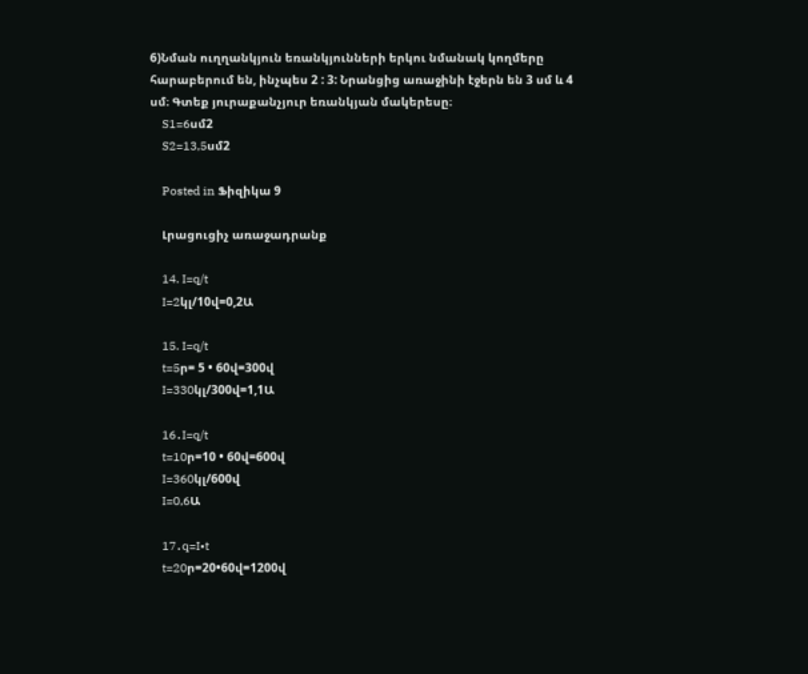6)Նման ուղղանկյուն եռանկյունների երկու նմանակ կողմերը հարաբերում են, ինչպես 2 : 3: Նրանցից առաջինի էջերն են 3 սմ և 4 սմ։ Գտեք յուրաքանչյուր եռանկյան մակերեսը։
    S1=6սմ2
    S2=13,5սմ2

    Posted in Ֆիզիկա 9

    Լրացուցիչ առաջադրանք

    14. I=q/t
    I=2կլ/10վ=0,2Ա

    15. I=q/t
    t=5ր= 5 • 60վ=300վ
    I=330կլ/300վ=1,1Ա

    16․I=q/t
    t=10ր=10 • 60վ=600վ
    I=360կլ/600վ
    I=0,6Ա

    17․q=I•t
    t=20ր=20•60վ=1200վ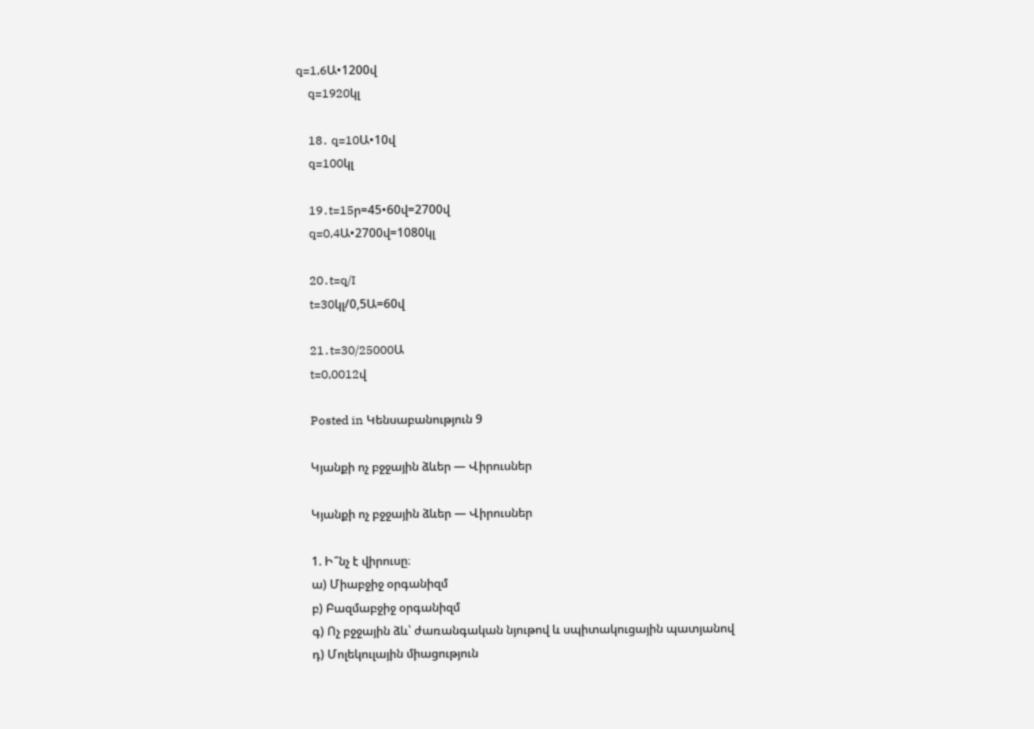q=1,6Ա•1200վ
    q=1920կլ

    18․ q=10Ա•10վ
    q=100կլ

    19․t=15ր=45•60վ=2700վ
    q=0,4Ա•2700վ=1080կլ

    20․t=q/I
    t=30կլ/0,5Ա=60վ

    21․t=30/25000Ա
    t=0,0012վ

    Posted in Կենսաբանություն 9

    Կյանքի ոչ բջջային ձևեր — Վիրուսներ

    Կյանքի ոչ բջջային ձևեր — Վիրուսներ

    1. Ի՞նչ է վիրուսը։
    ա) Միաբջիջ օրգանիզմ
    բ) Բազմաբջիջ օրգանիզմ
    գ) Ոչ բջջային ձև՝ ժառանգական նյութով և սպիտակուցային պատյանով
    դ) Մոլեկուլային միացություն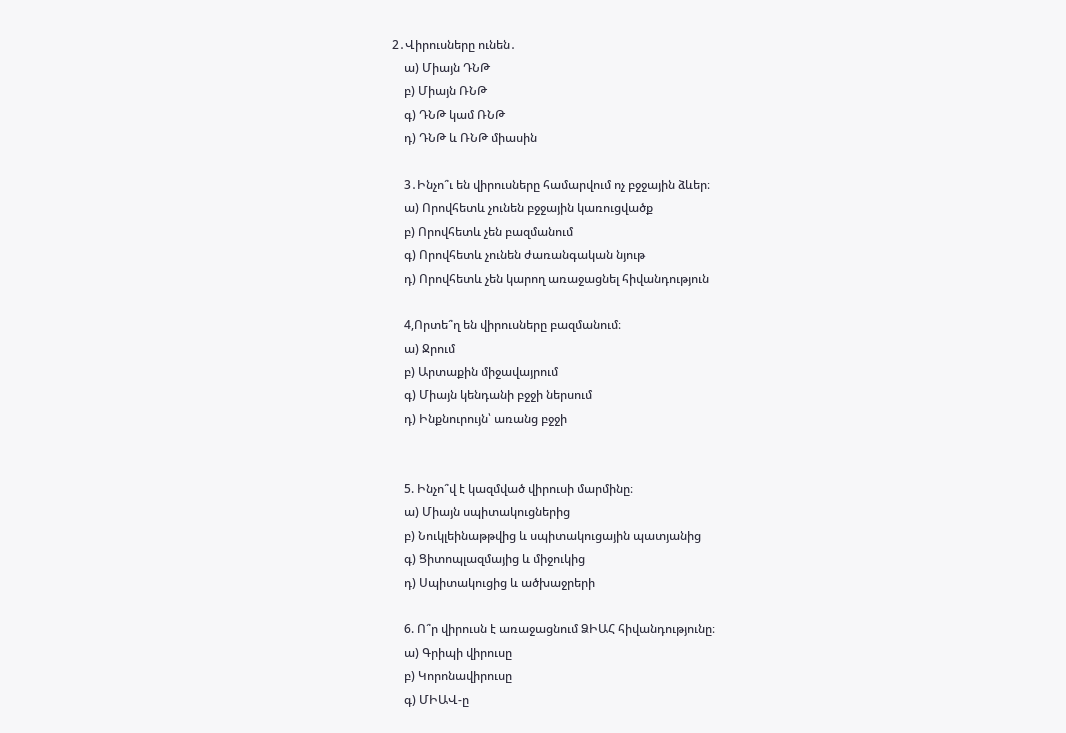2․Վիրուսները ունեն․
    ա) Միայն ԴՆԹ
    բ) Միայն ՌՆԹ
    գ) ԴՆԹ կամ ՌՆԹ
    դ) ԴՆԹ և ՌՆԹ միասին

    3․Ինչո՞ւ են վիրուսները համարվում ոչ բջջային ձևեր։
    ա) Որովհետև չունեն բջջային կառուցվածք
    բ) Որովհետև չեն բազմանում
    գ) Որովհետև չունեն ժառանգական նյութ
    դ) Որովհետև չեն կարող առաջացնել հիվանդություն

    4,Որտե՞ղ են վիրուսները բազմանում։
    ա) Ջրում
    բ) Արտաքին միջավայրում
    գ) Միայն կենդանի բջջի ներսում
    դ) Ինքնուրույն՝ առանց բջջի


    5. Ինչո՞վ է կազմված վիրուսի մարմինը։
    ա) Միայն սպիտակուցներից
    բ) Նուկլեինաթթվից և սպիտակուցային պատյանից
    գ) Ցիտոպլազմայից և միջուկից
    դ) Սպիտակուցից և ածխաջրերի

    6. Ո՞ր վիրուսն է առաջացնում ՁԻԱՀ հիվանդությունը։
    ա) Գրիպի վիրուսը
    բ) Կորոնավիրուսը
    գ) ՄԻԱՎ-ը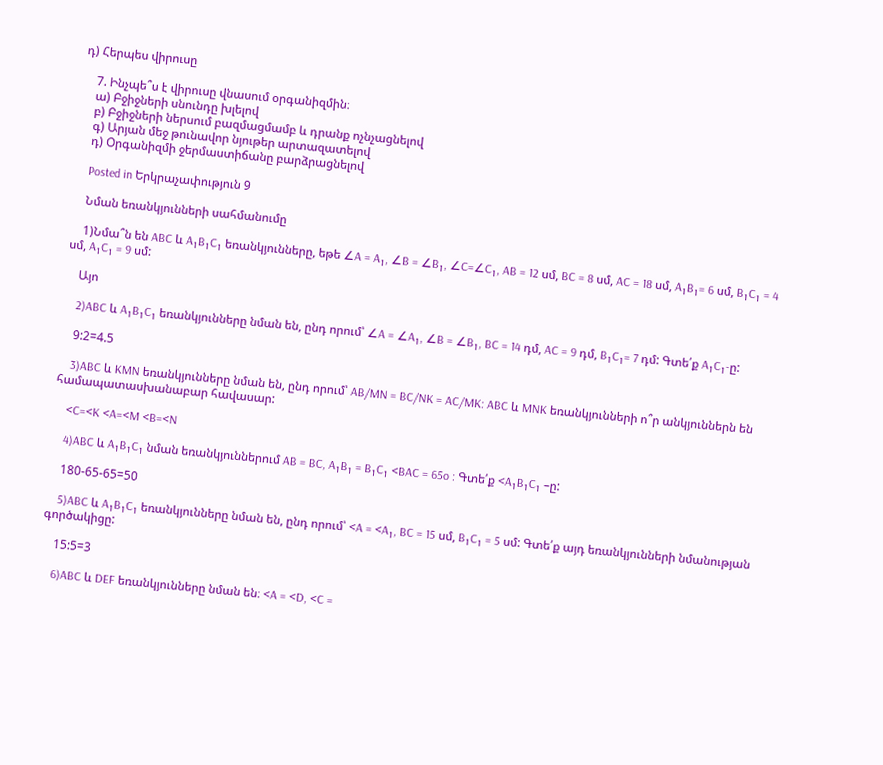դ) Հերպես վիրուսը

    7. Ինչպե՞ս է վիրուսը վնասում օրգանիզմին։
    ա) Բջիջների սնունդը խլելով
    բ) Բջիջների ներսում բազմացմամբ և դրանք ոչնչացնելով
    գ) Արյան մեջ թունավոր նյութեր արտազատելով
    դ) Օրգանիզմի ջերմաստիճանը բարձրացնելով

    Posted in Երկրաչափություն 9

    Նման եռանկյունների սահմանումը

    1)Նմա՞ն են ABC և A₁B₁C₁ եռանկյունները, եթե ∠A = A₁, ∠B = ∠B₁, ∠C=∠C₁, AB = 12 սմ, BC = 8 սմ, AC = 18 սմ, A₁B₁= 6 սմ, B₁C₁ = 4 սմ, A₁C₁ = 9 սմ:

    Այո

    2)ABC և A₁B₁C₁ եռանկյունները նման են, ընդ որում՝ ∠A = ∠A₁, ∠B = ∠B₁, BC = 14 դմ, AC = 9 դմ, B₁C₁= 7 դմ: Գտե՛ք A₁C₁-ը:

    9:2=4.5

    3)ABC և KMN եռանկյունները նման են, ընդ որում՝ AB/MN = BC/NK = AC/MK: ABC և MNK եռանկյունների ո՞ր անկյուններն են համապատասխանաբար հավասար:

    <C=<K <A=<M <B=<N

    4)ABC և A₁B₁C₁ նման եռանկյուններում AB = BC, A₁B₁ = B₁C₁ <BAC = 65o : Գտե՛ք <A₁B₁C₁ –ը:

    180-65-65=50

    5)ABC և A₁B₁C₁ եռանկյունները նման են, ընդ որում՝ <A = <A₁, BC = 15 սմ, B₁C₁ = 5 սմ: Գտե՛ք այդ եռանկյունների նմանության գործակիցը:

    15:5=3

    6)ABC և DEF եռանկյունները նման են։ <A = <D, <C =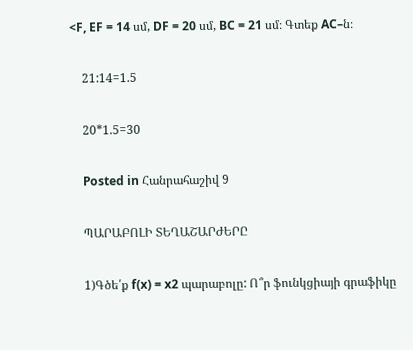<F, EF = 14 սմ, DF = 20 սմ, BC = 21 սմ։ Գտեք AC–ն։

    21:14=1.5

    20*1.5=30

    Posted in Հանրահաշիվ 9

    ՊԱՐԱԲՈԼԻ ՏԵՂԱՇԱՐԺԵՐԸ

    1)Գծե՛ք f(x) = x2 պարաբոլը: Ո՞ր ֆունկցիայի գրաֆիկը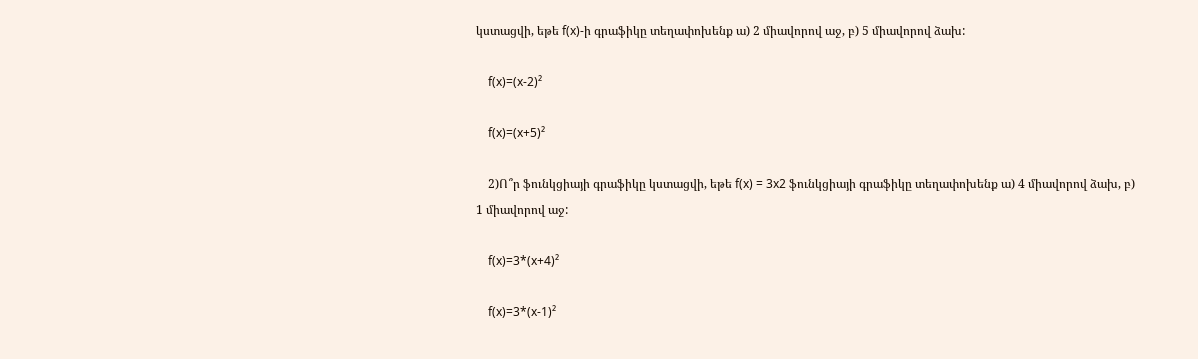կստացվի, եթե f(x)-ի գրաֆիկը տեղափոխենք ա) 2 միավորով աջ, բ) 5 միավորով ձախ:

    f(x)=(x-2)²

    f(x)=(x+5)²

    2)Ո՞ր ֆունկցիայի գրաֆիկը կստացվի, եթե f(x) = 3x2 ֆունկցիայի գրաֆիկը տեղափոխենք ա) 4 միավորով ձախ, բ) 1 միավորով աջ:

    f(x)=3*(x+4)²

    f(x)=3*(x-1)²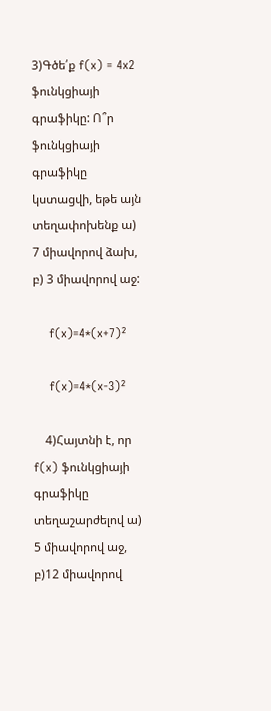3)Գծե՛ք f(x) = 4x2 ֆունկցիայի գրաֆիկը: Ո՞ր ֆունկցիայի գրաֆիկը կստացվի, եթե այն տեղափոխենք ա) 7 միավորով ձախ, բ) 3 միավորով աջ:

    f(x)=4*(x+7)²

    f(x)=4*(x-3)²

    4)Հայտնի է, որ f(x) ֆունկցիայի գրաֆիկը տեղաշարժելով ա) 5 միավորով աջ, բ)12 միավորով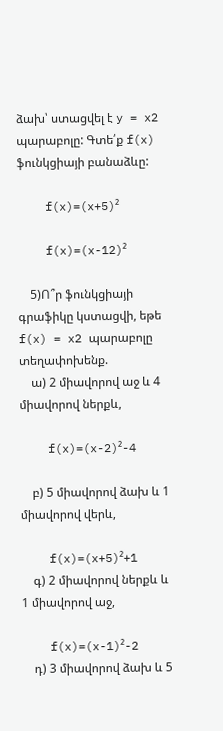ձախ՝ ստացվել է y = x2 պարաբոլը: Գտե՛ք f(x) ֆունկցիայի բանաձևը:

    f(x)=(x+5)²

    f(x)=(x-12)²

    5)Ո՞ր ֆունկցիայի գրաֆիկը կստացվի, եթե f(x) = x2 պարաբոլը տեղափոխենք.
    ա) 2 միավորով աջ և 4 միավորով ներքև,

    f(x)=(x-2)²-4

    բ) 5 միավորով ձախ և 1 միավորով վերև,

    f(x)=(x+5)²+1
    գ) 2 միավորով ներքև և 1 միավորով աջ,

    f(x)=(x-1)²-2
    դ) 3 միավորով ձախ և 5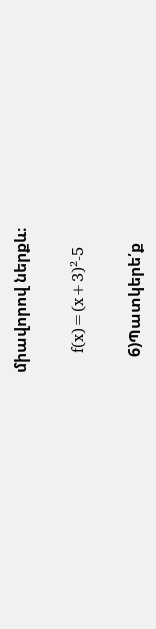միավորով ներքև։

    f(x)=(x+3)²-5

    6)Պատկերե՛ք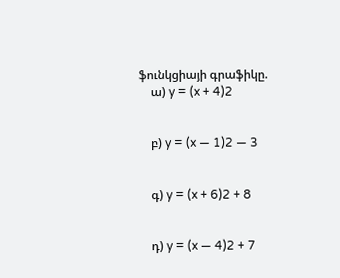ֆունկցիայի գրաֆիկը.
    ա) y = (x + 4)2


    բ) y = (x — 1)2 — 3


    գ) y = (x + 6)2 + 8


    դ) y = (x — 4)2 + 7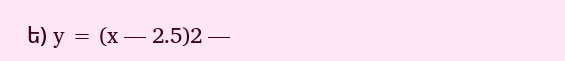ե) y = (x — 2.5)2 —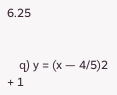6.25


    զ) y = (x — 4/5)2 + 1